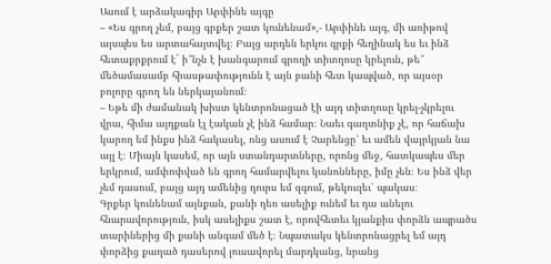Ասում է արձակագիր Արփինե այգը
– «Ես գրող չեմ, բայց գրքեր շատ կունենամ»,- Արփինե այգ, մի առիթով այսպես ես արտահայտվել։ Բայց արդեն երկու գրքի հեղինակ ես եւ ինձ հետաքրքրում է` ի՞նչն է խանգարում գրողի տիտղոսը կրելուն, թե՞ մեծամասամբ հիասթափությունն է այն բանի հետ կապված, որ այսօր բոլորը գրող են ներկայանում։
– Եթե մի ժամանակ խիստ կենտրոնացած էի այդ տիտղոսը կրել-չկրելու վրա, հիմա այդքան էլ էական չէ ինձ համար։ Նաեւ գաղտնիք չէ, որ հաճախ կարող եմ ինքս ինձ հակասել, ոնց ասում է Չարենցը՝ եւ ամեն վայրկյան նա այլ է։ Միայն կասեմ, որ այն ստանդարտները, որոնց մեջ, հատկապես մեր երկրում, ամփոփված են գրող համարվելու կանոնները, իմը չեն։ Ես ինձ վեր չեմ դասում, բայց այդ ամենից դուրս եմ զգում, թեկուզեւ՝ պակաս։
Գրքեր կունենամ այնքան, քանի դեռ ասելիք ունեմ եւ դա անելու հնարավորություն, իսկ ասելիքս շատ է, որովհետեւ կյանքիս փորձն ապրածս տարիներից մի քանի անգամ մեծ է։ Նպատակս կենտրոնացրել եմ այդ փորձից քաղած դասերով լուսավորել մարդկանց, նրանց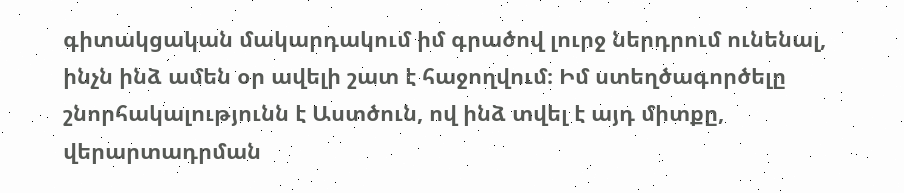գիտակցական մակարդակում իմ գրածով լուրջ ներդրում ունենալ, ինչն ինձ ամեն օր ավելի շատ է հաջողվում։ Իմ ստեղծագործելը շնորհակալությունն է Աստծուն, ով ինձ տվել է այդ միտքը, վերարտադրման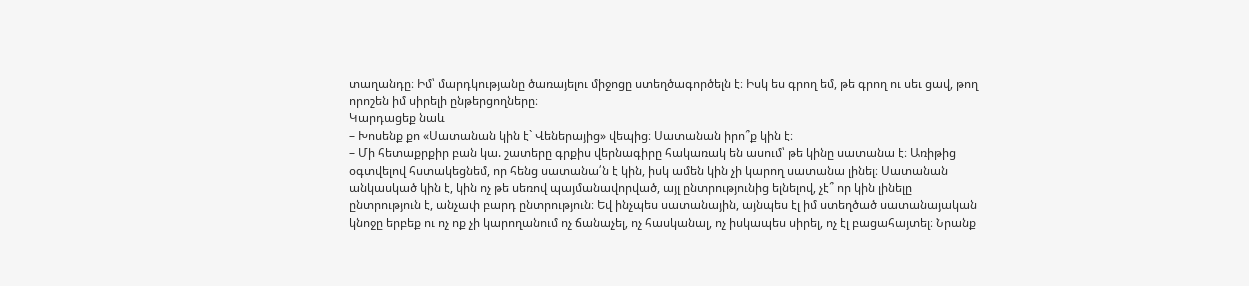տաղանդը։ Իմ՝ մարդկությանը ծառայելու միջոցը ստեղծագործելն է։ Իսկ ես գրող եմ, թե գրող ու սեւ ցավ, թող որոշեն իմ սիրելի ընթերցողները։
Կարդացեք նաև
– Խոսենք քո «Սատանան կին է` Վեներայից» վեպից։ Սատանան իրո՞ք կին է։
– Մի հետաքրքիր բան կա. շատերը գրքիս վերնագիրը հակառակ են ասում՝ թե կինը սատանա է։ Առիթից օգտվելով հստակեցնեմ, որ հենց սատանա՛ն է կին, իսկ ամեն կին չի կարող սատանա լինել։ Սատանան անկասկած կին է, կին ոչ թե սեռով պայմանավորված, այլ ընտրությունից ելնելով, չէ՞ որ կին լինելը ընտրություն է, անչափ բարդ ընտրություն։ Եվ ինչպես սատանային, այնպես էլ իմ ստեղծած սատանայական կնոջը երբեք ու ոչ ոք չի կարողանում ոչ ճանաչել, ոչ հասկանալ, ոչ իսկապես սիրել, ոչ էլ բացահայտել։ Նրանք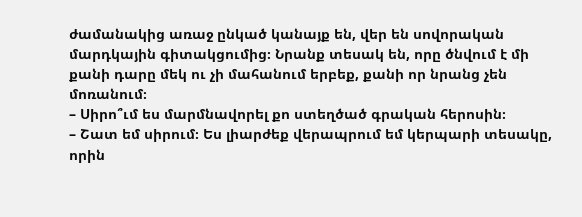ժամանակից առաջ ընկած կանայք են, վեր են սովորական մարդկային գիտակցումից։ Նրանք տեսակ են, որը ծնվում է մի քանի դարը մեկ ու չի մահանում երբեք, քանի որ նրանց չեն մոռանում։
– Սիրո՞ւմ ես մարմնավորել քո ստեղծած գրական հերոսին։
– Շատ եմ սիրում։ Ես լիարժեք վերապրում եմ կերպարի տեսակը, որին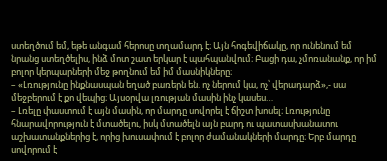ստեղծում եմ, եթե անգամ հերոսը տղամարդ է։ Այն հոգեվիճակը, որ ունենում եմ նրանց ստեղծելիս, ինձ մոտ շատ երկար է պահպանվում։ Բացի դա, չմոռանանք, որ իմ բոլոր կերպարների մեջ թողնում եմ իմ մասնիկները։
– «Լռությունը ինքնասպան եղած բառերն են. ոչ ներում կա, ոչ՝ վերադարձ»,- սա մեջբերում է քո վեպից։ Այսօրվա լռության մասին ինչ կասես…
– Լռելը փաստում է այն մասին, որ մարդը սովորել է ճիշտ խոսել։ Լռությունը հնարավորություն է մտածելու, իսկ մտածելն այն բարդ ու պատասխանատու աշխատանքներից է, որից խուսափում է բոլոր ժամանակների մարդը։ Երբ մարդը սովորում է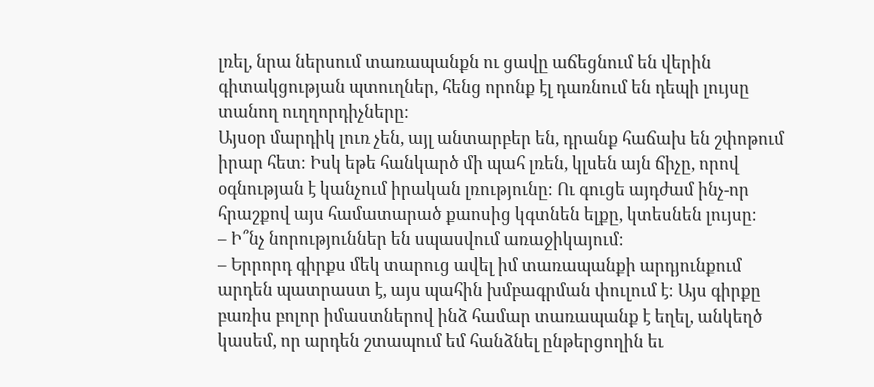լռել, նրա ներսում տառապանքն ու ցավը աճեցնում են վերին գիտակցության պտուղներ, հենց որոնք էլ դառնում են դեպի լույսը տանող ուղղորդիչները։
Այսօր մարդիկ լուռ չեն, այլ անտարբեր են, դրանք հաճախ են շփոթում իրար հետ։ Իսկ եթե հանկարծ մի պահ լռեն, կլսեն այն ճիչը, որով օգնության է կանչում իրական լռությունը։ Ու գուցե այդժամ ինչ-որ հրաշքով այս համատարած քաոսից կգտնեն ելքը, կտեսնեն լույսը։
– Ի՞նչ նորություններ են սպասվում առաջիկայում։
– Երրորդ գիրքս մեկ տարուց ավել իմ տառապանքի արդյունքում արդեն պատրաստ է, այս պահին խմբագրման փուլում է։ Այս գիրքը բառիս բոլոր իմաստներով ինձ համար տառապանք է եղել, անկեղծ կասեմ, որ արդեն շտապում եմ հանձնել ընթերցողին եւ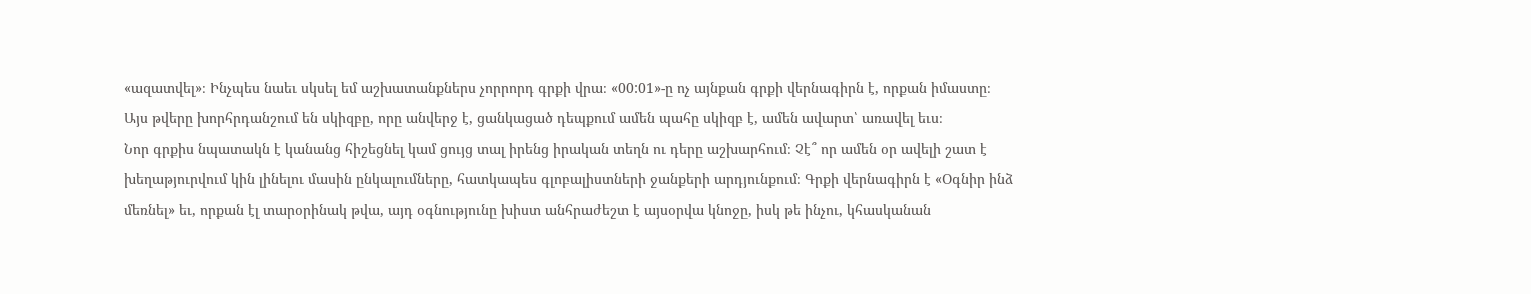«ազատվել»։ Ինչպես նաեւ սկսել եմ աշխատանքներս չորրորդ գրքի վրա։ «00:01»-ը ոչ այնքան գրքի վերնագիրն է, որքան իմաստը։ Այս թվերը խորհրդանշում են սկիզբը, որը անվերջ է, ցանկացած դեպքում ամեն պահը սկիզբ է, ամեն ավարտ՝ առավել եւս։
Նոր գրքիս նպատակն է կանանց հիշեցնել կամ ցույց տալ իրենց իրական տեղն ու դերը աշխարհում։ Չէ՞ որ ամեն օր ավելի շատ է խեղաթյուրվում կին լինելու մասին ընկալումները, հատկապես գլոբալիստների ջանքերի արդյունքում։ Գրքի վերնագիրն է «Օգնիր ինձ մեռնել» եւ, որքան էլ տարօրինակ թվա, այդ օգնությունը խիստ անհրաժեշտ է այսօրվա կնոջը, իսկ թե ինչու, կհասկանան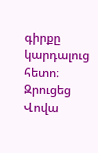գիրքը կարդալուց հետո։
Զրուցեց
Վովա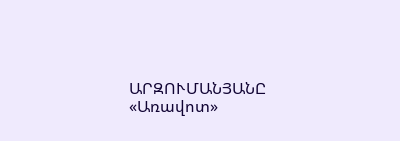ԱՐԶՈՒՄԱՆՅԱՆԸ
«Առավոտ»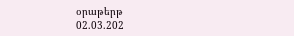օրաթերթ
02.03.202